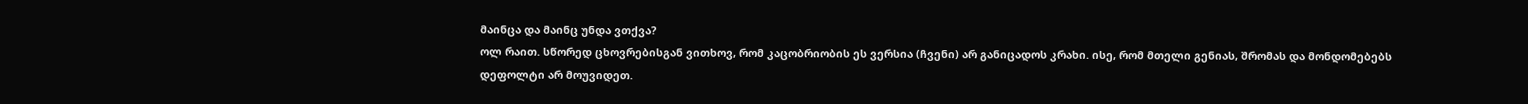მაინცა და მაინც უნდა ვთქვა?
ოლ რაით. სწორედ ცხოვრებისგან ვითხოვ, რომ კაცობრიობის ეს ვერსია (ჩვენი) არ განიცადოს კრახი. ისე, რომ მთელი გენიას, შრომას და მონდომებებს დეფოლტი არ მოუვიდეთ.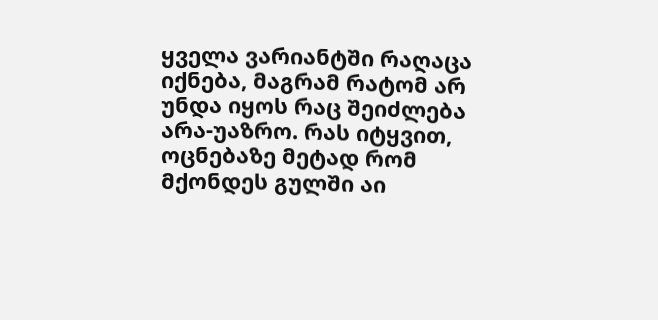ყველა ვარიანტში რაღაცა იქნება, მაგრამ რატომ არ უნდა იყოს რაც შეიძლება არა-უაზრო. რას იტყვით, ოცნებაზე მეტად რომ მქონდეს გულში აი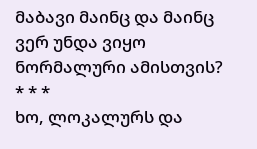მაბავი მაინც და მაინც ვერ უნდა ვიყო ნორმალური ამისთვის?
* * *
ხო, ლოკალურს და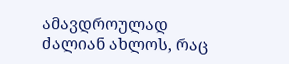ამავდროულად ძალიან ახლოს, რაც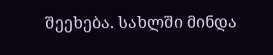შეეხება. სახლში მინდა